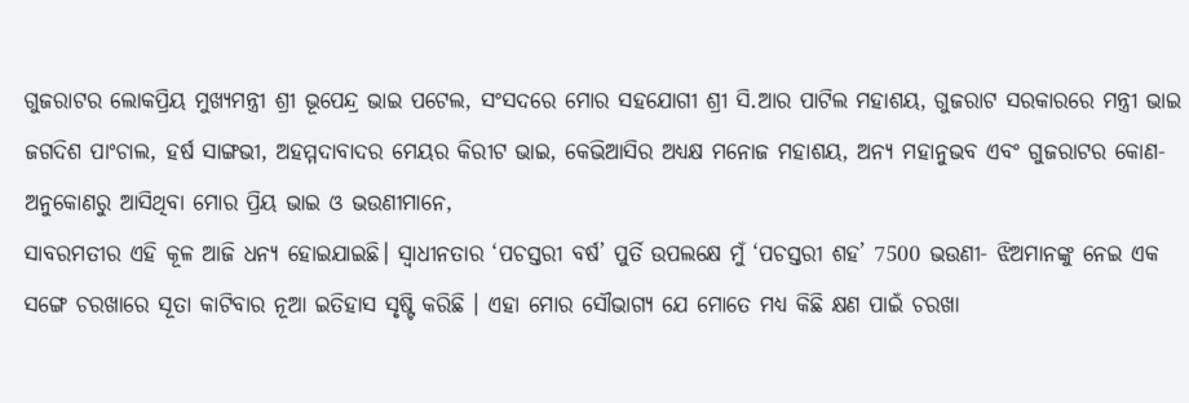ଗୁଜରାଟର ଲୋକପ୍ରିୟ ମୁଖ୍ୟମନ୍ତ୍ରୀ ଶ୍ରୀ ଭୂପେନ୍ଦ୍ର ଭାଇ ପଟେଲ, ସଂସଦରେ ମୋର ସହଯୋଗୀ ଶ୍ରୀ ସି.ଆର ପାଟିଲ ମହାଶୟ, ଗୁଜରାଟ ସରକାରରେ ମନ୍ତ୍ରୀ ଭାଇ ଜଗଦିଶ ପାଂଚାଲ, ହର୍ଷ ସାଙ୍ଗଭୀ, ଅହମ୍ମଦାବାଦର ମେୟର କିରୀଟ ଭାଇ, କେଭିଆସିର ଅଧ୍ୟକ୍ଷ ମନୋଜ ମହାଶୟ, ଅନ୍ୟ ମହାନୁଭବ ଏବଂ ଗୁଜରାଟର କୋଣ- ଅନୁକୋଣରୁ ଆସିଥିବା ମୋର ପ୍ରିୟ ଭାଇ ଓ ଭଉଣୀମାନେ,
ସାବରମତୀର ଏହି କୂଳ ଆଜି ଧନ୍ୟ ହୋଇଯାଇଛି। ସ୍ୱାଧୀନତାର ‘ପଚସ୍ତରୀ ବର୍ଷ’ ପୁର୍ତି ଉପଲକ୍ଷେ ମୁଁ ‘ପଚସ୍ତରୀ ଶହ’ 7500 ଭଉଣୀ- ଝିଅମାନଙ୍କୁ ନେଇ ଏକ ସଙ୍ଗେ ଚରଖାରେ ସୂତା କାଟିବାର ନୂଆ ଇତିହାସ ସୃଷ୍ଟି କରିଛି । ଏହା ମୋର ସୌଭାଗ୍ୟ ଯେ ମୋତେ ମଧ୍ୟ କିଛି କ୍ଷଣ ପାଇଁ ଚରଖା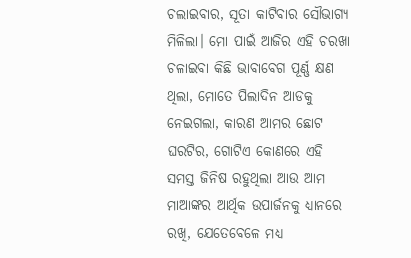ଚଲାଇବାର, ସୂତା କାଟିବାର ସୌଭାଗ୍ୟ ମିଳିଲା। ମୋ ପାଇଁ ଆଜିର ଏହି ଚରଖା ଚଳାଇବା କିଛି ଭାବାବେଗ ପୂର୍ଣ୍ଣ କ୍ଷଣ ଥିଲା, ମୋତେ ପିଲାଦିନ ଆଡକୁ ନେଇଗଲା, କାରଣ ଆମର ଛୋଟ ଘରଟିର, ଗୋଟିଏ କୋଣରେ ଏହି ସମସ୍ତ ଜିନିଷ ରହୁଥିଲା ଆଉ ଆମ ମାଆଙ୍କର ଆର୍ଥିକ ଉପାର୍ଜନକୁ ଧ୍ୟାନରେ ରଖି, ଯେତେବେଳେ ମଧ୍ୟ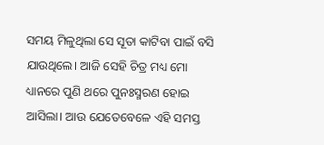ସମୟ ମିଳୁଥିଲା ସେ ସୂତା କାଟିବା ପାଇଁ ବସି ଯାଉଥିଲେ। ଆଜି ସେହି ଚିତ୍ର ମଧ୍ୟ ମୋ ଧ୍ୟାନରେ ପୁଣି ଥରେ ପୁନଃସ୍ମରଣ ହୋଇ ଆସିଲା। ଆଉ ଯେତେବେଳେ ଏହି ସମସ୍ତ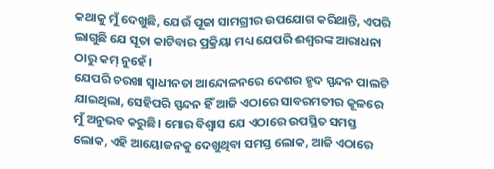କଥାକୁ ମୁଁ ଦେଖୁଛି, ଯେଉଁ ପୂଜା ସାମଗ୍ରୀର ଉପଯୋଗ କରିଥାନ୍ତି, ଏପରି ଲାଗୁଛି ଯେ ସୂତା କାଟିବାର ପ୍ରକ୍ରିୟା ମଧ୍ୟ ଯେପରି ଈଶ୍ୱରଙ୍କ ଆରାଧନା ଠାରୁ କମ୍ ନୁହେଁ।
ଯେପରି ଚରଖା ସ୍ୱାଧୀନତା ଆନ୍ଦୋଳନରେ ଦେଶର ହୃଦ ସ୍ପନ୍ଦନ ପାଲଟି ଯାଇଥିଲା, ସେହିପରି ସ୍ପନ୍ଦନ ହିଁ ଆଜି ଏଠାରେ ସାବରମତୀର କୂଳରେ ମୁଁ ଅନୁଭବ କରୁଛି। ମୋର ବିଶ୍ୱାସ ଯେ ଏଠାରେ ଉପସ୍ଥିତ ସମସ୍ତ ଲୋକ, ଏହି ଆୟୋଜନକୁ ଦେଖୁଥିବା ସମସ୍ତ ଲୋକ, ଆଜି ଏଠାରେ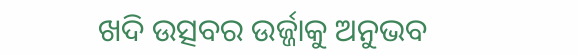ଖଦି ଉତ୍ସବର ଉର୍ଜ୍ଜାକୁ ଅନୁଭବ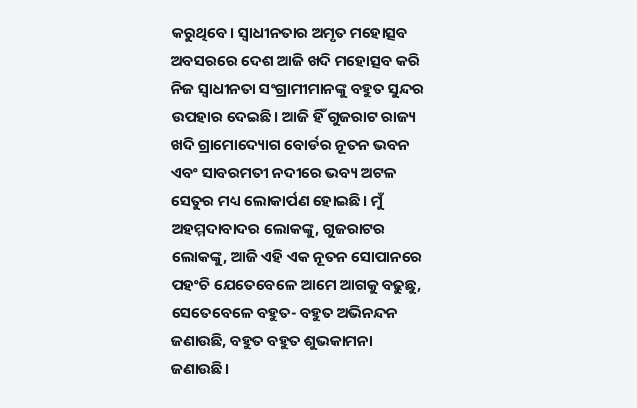କରୁଥିବେ। ସ୍ୱାଧୀନତାର ଅମୃତ ମହୋତ୍ସବ ଅବସରରେ ଦେଶ ଆଜି ଖଦି ମହୋତ୍ସବ କରି ନିଜ ସ୍ୱାଧୀନତା ସଂଗ୍ରାମୀମାନଙ୍କୁ ବହୁତ ସୁନ୍ଦର ଉପହାର ଦେଇଛି। ଆଜି ହିଁ ଗୁଜରାଟ ରାଜ୍ୟ ଖଦି ଗ୍ରାମୋଦ୍ୟୋଗ ବୋର୍ଡର ନୂତନ ଭବନ ଏବଂ ସାବରମତୀ ନଦୀରେ ଭବ୍ୟ ଅଟଳ ସେତୁର ମଧ୍ୟ ଲୋକାର୍ପଣ ହୋଇଛି। ମୁଁ ଅହମ୍ମଦାବାଦର ଲୋକଙ୍କୁ, ଗୁଜରାଟର ଲୋକଙ୍କୁ, ଆଜି ଏହି ଏକ ନୂତନ ସୋପାନରେ ପହଂଚି ଯେତେବେଳେ ଆମେ ଆଗକୁ ବଢୁଛୁ, ସେତେବେଳେ ବହୁତ- ବହୁତ ଅଭିନନ୍ଦନ ଜଣାଉଛି, ବହୁତ ବହୁତ ଶୁଭକାମନା ଜଣାଉଛି।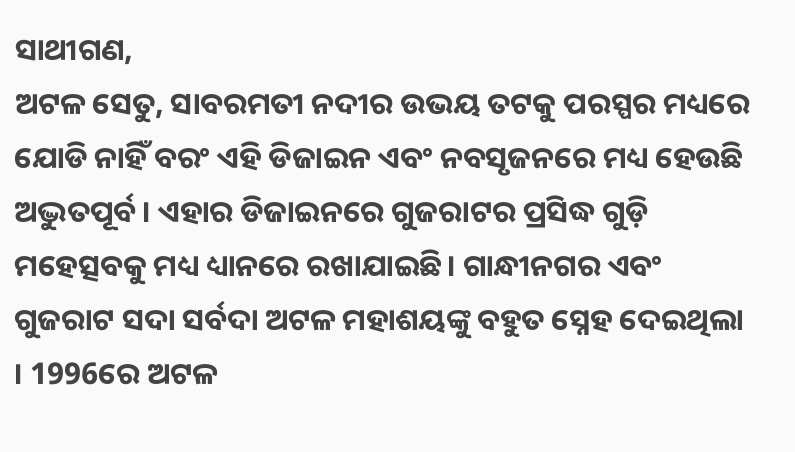ସାଥୀଗଣ,
ଅଟଳ ସେତୁ, ସାବରମତୀ ନଦୀର ଉଭୟ ତଟକୁ ପରସ୍ପର ମଧ୍ୟରେ ଯୋଡି ନାହିଁ ବରଂ ଏହି ଡିଜାଇନ ଏବଂ ନବସୃଜନରେ ମଧ୍ୟ ହେଉଛି ଅଦ୍ଭୁତପୂର୍ବ। ଏହାର ଡିଜାଇନରେ ଗୁଜରାଟର ପ୍ରସିଦ୍ଧ ଗୁଡ଼ି ମହେତ୍ସବକୁ ମଧ୍ୟ ଧ୍ୟାନରେ ରଖାଯାଇଛି। ଗାନ୍ଧୀନଗର ଏବଂ ଗୁଜରାଟ ସଦା ସର୍ବଦା ଅଟଳ ମହାଶୟଙ୍କୁ ବହୁତ ସ୍ନେହ ଦେଇଥିଲା । 1996ରେ ଅଟଳ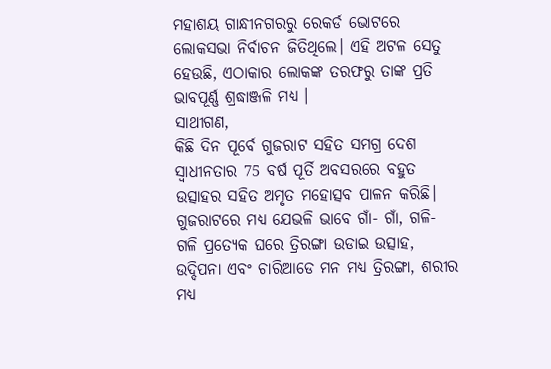ମହାଶୟ ଗାନ୍ଧୀନଗରରୁ ରେକର୍ଡ ଭୋଟରେ ଲୋକସଭା ନିର୍ବାଚନ ଜିତିଥିଲେ। ଏହି ଅଟଳ ସେତୁ ହେଉଛି, ଏଠାକାର ଲୋକଙ୍କ ତରଫରୁ ତାଙ୍କ ପ୍ରତି ଭାବପୂର୍ଣ୍ଣ ଶ୍ରଦ୍ଧାଞ୍ଜଳି ମଧ୍ୟ ।
ସାଥୀଗଣ,
କିଛି ଦିନ ପୂର୍ବେ ଗୁଜରାଟ ସହିତ ସମଗ୍ର ଦେଶ ସ୍ୱାଧୀନତାର 75 ବର୍ଷ ପୂର୍ତି ଅବସରରେ ବହୁତ ଉତ୍ସାହର ସହିତ ଅମୃତ ମହୋତ୍ସବ ପାଳନ କରିଛି। ଗୁଜରାଟରେ ମଧ୍ୟ ଯେଭଳି ଭାବେ ଗାଁ- ଗାଁ, ଗଳି- ଗଳି ପ୍ରତ୍ୟେକ ଘରେ ତ୍ରିରଙ୍ଗା ଉଡାଇ ଉତ୍ସାହ, ଉଦ୍ଦିପନା ଏବଂ ଚାରିଆଡେ ମନ ମଧ୍ୟ ତ୍ରିରଙ୍ଗା, ଶରୀର ମଧ୍ୟ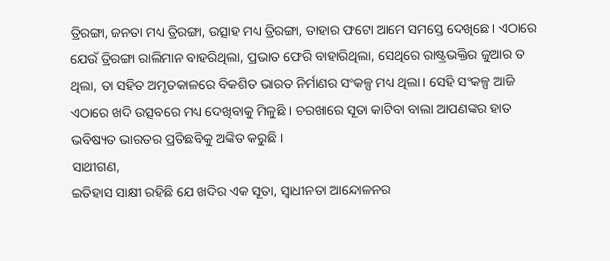ତ୍ରିରଙ୍ଗା, ଜନତା ମଧ୍ୟ ତ୍ରିରଙ୍ଗା, ଉତ୍ସାହ ମଧ୍ୟ ତ୍ରିରଙ୍ଗା, ତାହାର ଫଟୋ ଆମେ ସମସ୍ତେ ଦେଖିଛେ। ଏଠାରେ ଯେଉଁ ତ୍ରିରଙ୍ଗା ରାଲିମାନ ବାହରିଥିଲା, ପ୍ରଭାତ ଫେରି ବାହାରିଥିଲା, ସେଥିରେ ରାଷ୍ଟ୍ରଭକ୍ତିର ଜୁଆର ତ ଥିଲା, ତା ସହିତ ଅମୃତକାଳରେ ବିକଶିତ ଭାରତ ନିର୍ମାଣର ସଂକଳ୍ପ ମଧ୍ୟ ଥିଲା। ସେହି ସଂକଳ୍ପ ଆଜି ଏଠାରେ ଖଦି ଉତ୍ସବରେ ମଧ୍ୟ ଦେଖିବାକୁ ମିଳୁଛି । ଚରଖାରେ ସୂତା କାଟିବା ବାଲା ଆପଣଙ୍କର ହାତ ଭବିଷ୍ୟତ ଭାରତର ପ୍ରତିଛବିକୁ ଅଙ୍କିତ କରୁଛି ।
ସାଥୀଗଣ,
ଇତିହାସ ସାକ୍ଷୀ ରହିଛି ଯେ ଖଦିର ଏକ ସୂତା, ସ୍ୱାଧୀନତା ଆନ୍ଦୋଳନର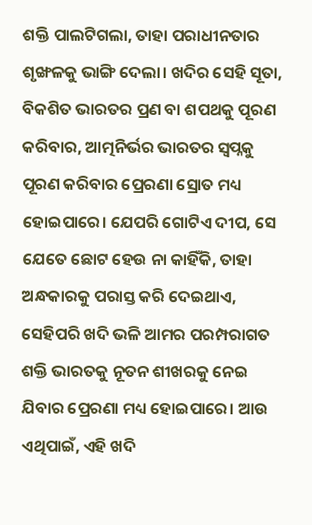ଶକ୍ତି ପାଲଟିଗଲା, ତାହା ପରାଧୀନତାର ଶୃଙ୍ଖଳକୁ ଭାଙ୍ଗି ଦେଲା। ଖଦିର ସେହି ସୂତା, ବିକଶିତ ଭାରତର ପ୍ରଣ ବା ଶପଥକୁ ପୂରଣ କରିବାର, ଆତ୍ମନିର୍ଭର ଭାରତର ସ୍ୱପ୍ନକୁ ପୂରଣ କରିବାର ପ୍ରେରଣା ସ୍ରୋତ ମଧ୍ୟ ହୋଇପାରେ। ଯେପରି ଗୋଟିଏ ଦୀପ, ସେ ଯେତେ ଛୋଟ ହେଉ ନା କାହିଁକି, ତାହା ଅନ୍ଧକାରକୁ ପରାସ୍ତ କରି ଦେଇଥାଏ, ସେହିପରି ଖଦି ଭଳି ଆମର ପରମ୍ପରାଗତ ଶକ୍ତି ଭାରତକୁ ନୂତନ ଶୀଖରକୁ ନେଇ ଯିବାର ପ୍ରେରଣା ମଧ୍ୟ ହୋଇପାରେ। ଆଉ ଏଥିପାଇଁ, ଏହି ଖଦି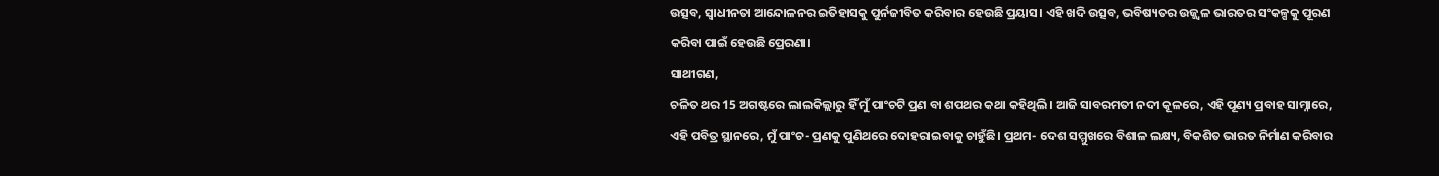ଉତ୍ସବ, ସ୍ୱାଧୀନତା ଆନ୍ଦୋଳନର ଇତିହାସକୁ ପୁର୍ନଜୀବିତ କରିବାର ହେଉଛି ପ୍ରୟାସ। ଏହି ଖଦି ଉତ୍ସବ, ଭବିଷ୍ୟତର ଉଜ୍ଜ୍ୱଳ ଭାରତର ସଂକଳ୍ପକୁ ପୂରଣ କରିବା ପାଇଁ ହେଉଛି ପ୍ରେରଣା।
ସାଥୀଗଣ,
ଚଳିତ ଥର 15 ଅଗଷ୍ଟରେ ଲାଲକିଲ୍ଲାରୁ ହିଁ ମୁଁ ପାଂଚଟି ପ୍ରଣ ବା ଶପଥର କଥା କହିଥିଲି। ଆଜି ସାବରମତୀ ନଦୀ କୂଳରେ, ଏହି ପୂଣ୍ୟ ପ୍ରବାହ ସାମ୍ନାରେ, ଏହି ପବିତ୍ର ସ୍ଥାନରେ, ମୁଁ ପାଂଚ- ପ୍ରଣକୁ ପୁଣିଥରେ ଦୋହରାଇବାକୁ ଚାହୁଁଛି। ପ୍ରଥମ- ଦେଶ ସମ୍ମୁଖରେ ବିଶାଳ ଲକ୍ଷ୍ୟ, ବିକଶିତ ଭାରତ ନିର୍ମାଣ କରିବାର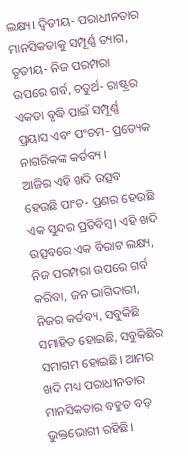ଲକ୍ଷ୍ୟ। ଦ୍ୱିତୀୟ- ପରାଧୀନତାର ମାନସିକତାକୁ ସମ୍ପୂର୍ଣ୍ଣ ତ୍ୟାଗ, ତୃତୀୟ- ନିଜ ପରମ୍ପରା ଉପରେ ଗର୍ବ, ଚତୁର୍ଥ- ରାଷ୍ଟ୍ରର ଏକତା ବୃଦ୍ଧି ପାଇଁ ସମ୍ପୂର୍ଣ୍ଣ ପ୍ରୟାସ ଏବଂ ପଂଚମ- ପ୍ରତ୍ୟେକ ନାଗରିକଙ୍କ କର୍ତବ୍ୟ ।
ଆଜିର ଏହି ଖଦି ଉତ୍ସବ ହେଉଛି ପାଂଚ- ପ୍ରଣର ହେଉଛି ଏକ ସୁନ୍ଦର ପ୍ରତିବିମ୍ବ। ଏହି ଖଦି ଉତ୍ସବରେ ଏକ ବିରାଟ ଲକ୍ଷ୍ୟ, ନିଜ ପରମ୍ପରା ଉପରେ ଗର୍ବ କରିବା, ଜନ ଭାଗିଦାରୀ, ନିଜର କର୍ତବ୍ୟ, ସବୁକିଛି ସମାହିତ ହୋଇଛି, ସବୁକିଛିର ସମାଗମ ହୋଇଛି। ଆମର ଖଦି ମଧ୍ୟ ପରାଧୀନତାର ମାନସିକତାର ବହୁତ ବଡ଼ ଭୁକ୍ତଭୋଗୀ ରହିଛି।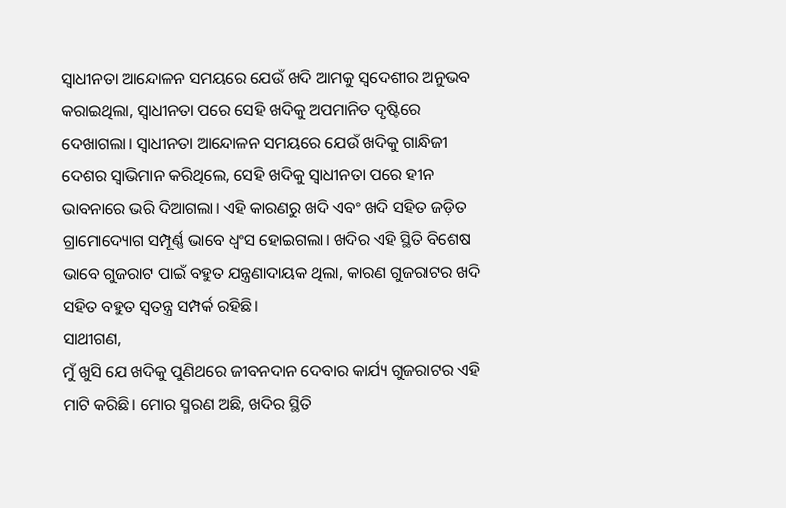ସ୍ୱାଧୀନତା ଆନ୍ଦୋଳନ ସମୟରେ ଯେଉଁ ଖଦି ଆମକୁ ସ୍ୱଦେଶୀର ଅନୁଭବ କରାଇଥିଲା, ସ୍ୱାଧୀନତା ପରେ ସେହି ଖଦିକୁ ଅପମାନିତ ଦୃଷ୍ଟିରେ ଦେଖାଗଲା। ସ୍ୱାଧୀନତା ଆନ୍ଦୋଳନ ସମୟରେ ଯେଉଁ ଖଦିକୁ ଗାନ୍ଧିଜୀ ଦେଶର ସ୍ୱାଭିମାନ କରିଥିଲେ, ସେହି ଖଦିକୁ ସ୍ୱାଧୀନତା ପରେ ହୀନ ଭାବନାରେ ଭରି ଦିଆଗଲା। ଏହି କାରଣରୁ ଖଦି ଏବଂ ଖଦି ସହିତ ଜଡ଼ିତ ଗ୍ରାମୋଦ୍ୟୋଗ ସମ୍ପୂର୍ଣ୍ଣ ଭାବେ ଧ୍ୱଂସ ହୋଇଗଲା। ଖଦିର ଏହି ସ୍ଥିତି ବିଶେଷ ଭାବେ ଗୁଜରାଟ ପାଇଁ ବହୁତ ଯନ୍ତ୍ରଣାଦାୟକ ଥିଲା, କାରଣ ଗୁଜରାଟର ଖଦି ସହିତ ବହୁତ ସ୍ୱତନ୍ତ୍ର ସମ୍ପର୍କ ରହିଛି।
ସାଥୀଗଣ,
ମୁଁ ଖୁସି ଯେ ଖଦିକୁ ପୁଣିଥରେ ଜୀବନଦାନ ଦେବାର କାର୍ଯ୍ୟ ଗୁଜରାଟର ଏହି ମାଟି କରିଛି। ମୋର ସ୍ମରଣ ଅଛି, ଖଦିର ସ୍ଥିତି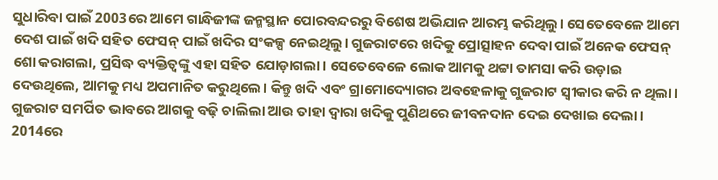ସୁଧାରିବା ପାଇଁ 2003ରେ ଆମେ ଗାନ୍ଧିଜୀଙ୍କ ଜନ୍ମସ୍ଥାନ ପୋରବନ୍ଦରରୁ ବିଶେଷ ଅଭିଯାନ ଆରମ୍ଭ କରିଥିଲୁ। ସେତେବେଳେ ଆମେ ଦେଶ ପାଇଁ ଖଦି ସହିତ ଫେସନ୍ ପାଇଁ ଖଦିର ସଂକଳ୍ପ ନେଇଥିଲୁ। ଗୁଜରାଟରେ ଖଦିକୁ ପ୍ରୋତ୍ସାହନ ଦେବା ପାଇଁ ଅନେକ ଫେସନ୍ ଶୋ କରାଗଲା, ପ୍ରସିଦ୍ଧ ବ୍ୟକ୍ତିତ୍ୱଙ୍କୁ ଏହା ସହିତ ଯୋଡ଼ାଗଲା। ସେତେବେଳେ ଲୋକ ଆମକୁ ଥଟ୍ଟା ତାମସା କରି ଉଡ଼ାଇ ଦେଉଥିଲେ, ଆମକୁ ମଧ୍ୟ ଅପମାନିତ କରୁଥିଲେ। କିନ୍ତୁ ଖଦି ଏବଂ ଗ୍ରାମୋଦ୍ୟୋଗର ଅବହେଳାକୁ ଗୁଜରାଟ ସ୍ୱୀକାର କରି ନ ଥିଲା। ଗୁଜରାଟ ସମର୍ପିତ ଭାବରେ ଆଗକୁ ବଢ଼ି ଚାଲିଲା ଆଉ ତାହା ଦ୍ୱାରା ଖଦିକୁ ପୁଣିଥରେ ଜୀବନଦାନ ଦେଇ ଦେଖାଇ ଦେଲା।
2014ରେ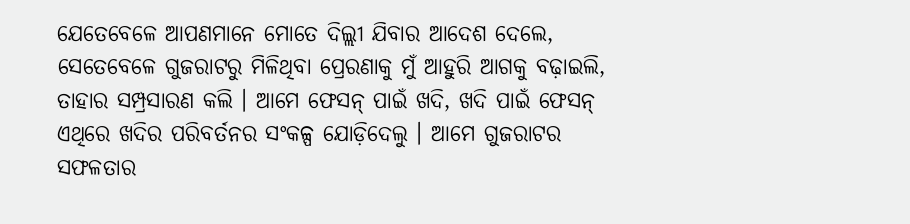ଯେତେବେଳେ ଆପଣମାନେ ମୋତେ ଦିଲ୍ଲୀ ଯିବାର ଆଦେଶ ଦେଲେ, ସେତେବେଳେ ଗୁଜରାଟରୁ ମିଳିଥିବା ପ୍ରେରଣାକୁ ମୁଁ ଆହୁରି ଆଗକୁ ବଢ଼ାଇଲି, ତାହାର ସମ୍ପ୍ରସାରଣ କଲି । ଆମେ ଫେସନ୍ ପାଇଁ ଖଦି, ଖଦି ପାଇଁ ଫେସନ୍ ଏଥିରେ ଖଦିର ପରିବର୍ତନର ସଂକଳ୍ପ ଯୋଡ଼ିଦେଲୁ । ଆମେ ଗୁଜରାଟର ସଫଳତାର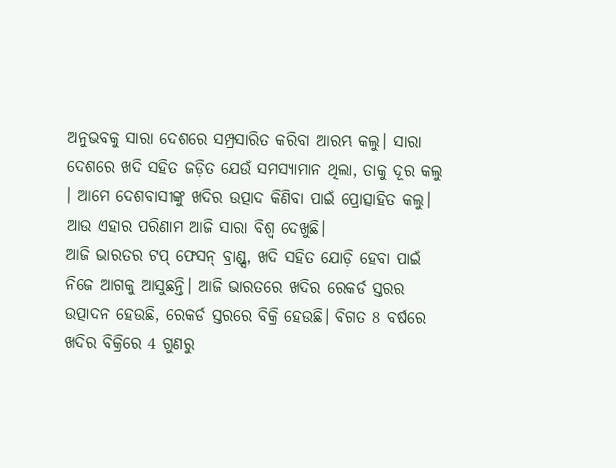ଅନୁଭବକୁ ସାରା ଦେଶରେ ସମ୍ପ୍ରସାରିତ କରିବା ଆରମ୍ଭ କଲୁ। ସାରା ଦେଶରେ ଖଦି ସହିତ ଜଡ଼ିତ ଯେଉଁ ସମସ୍ୟାମାନ ଥିଲା, ତାକୁ ଦୂର କଲୁ । ଆମେ ଦେଶବାସୀଙ୍କୁ ଖଦିର ଉତ୍ପାଦ କିଣିବା ପାଇଁ ପ୍ରୋତ୍ସାହିତ କଲୁ। ଆଉ ଏହାର ପରିଣାମ ଆଜି ସାରା ବିଶ୍ୱ ଦେଖୁଛି।
ଆଜି ଭାରତର ଟପ୍ ଫେସନ୍ ବ୍ରାଣ୍ଡ୍ସ, ଖଦି ସହିତ ଯୋଡ଼ି ହେବା ପାଇଁ ନିଜେ ଆଗକୁ ଆସୁଛନ୍ତି। ଆଜି ଭାରତରେ ଖଦିର ରେକର୍ଡ ସ୍ତରର ଉତ୍ପାଦନ ହେଉଛି, ରେକର୍ଡ ସ୍ତରରେ ବିକ୍ରି ହେଉଛି। ବିଗତ 8 ବର୍ଷରେ ଖଦିର ବିକ୍ରିରେ 4 ଗୁଣରୁ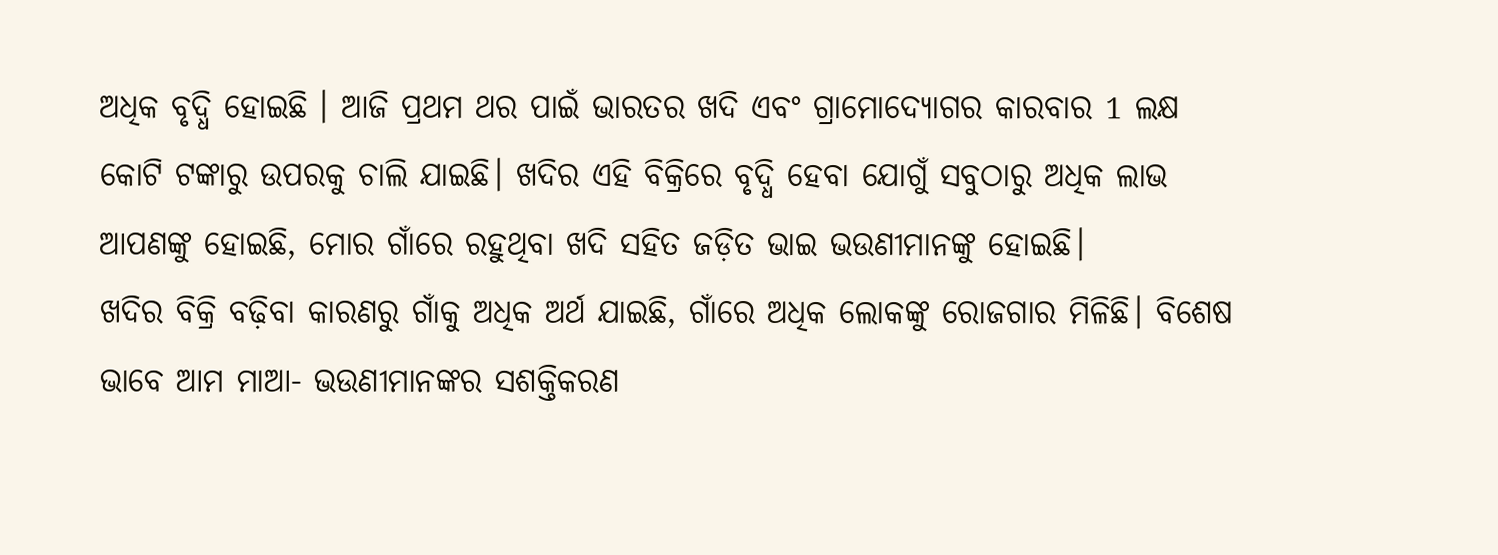ଅଧିକ ବୃଦ୍ଧି ହୋଇଛି । ଆଜି ପ୍ରଥମ ଥର ପାଇଁ ଭାରତର ଖଦି ଏବଂ ଗ୍ରାମୋଦ୍ୟୋଗର କାରବାର 1 ଲକ୍ଷ କୋଟି ଟଙ୍କାରୁ ଉପରକୁ ଚାଲି ଯାଇଛି। ଖଦିର ଏହି ବିକ୍ରିରେ ବୃଦ୍ଧି ହେବା ଯୋଗୁଁ ସବୁଠାରୁ ଅଧିକ ଲାଭ ଆପଣଙ୍କୁ ହୋଇଛି, ମୋର ଗାଁରେ ରହୁଥିବା ଖଦି ସହିତ ଜଡ଼ିତ ଭାଇ ଭଉଣୀମାନଙ୍କୁ ହୋଇଛି।
ଖଦିର ବିକ୍ରି ବଢ଼ିବା କାରଣରୁ ଗାଁକୁ ଅଧିକ ଅର୍ଥ ଯାଇଛି, ଗାଁରେ ଅଧିକ ଲୋକଙ୍କୁ ରୋଜଗାର ମିଳିଛି। ବିଶେଷ ଭାବେ ଆମ ମାଆ- ଭଉଣୀମାନଙ୍କର ସଶକ୍ତିକରଣ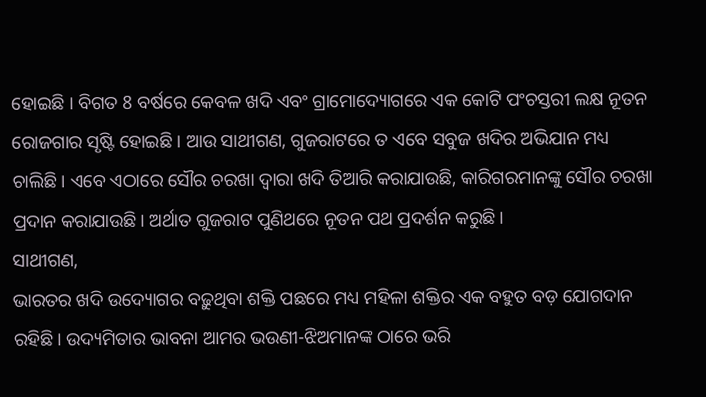ହୋଇଛି । ବିଗତ 8 ବର୍ଷରେ କେବଳ ଖଦି ଏବଂ ଗ୍ରାମୋଦ୍ୟୋଗରେ ଏକ କୋଟି ପଂଚସ୍ତରୀ ଲକ୍ଷ ନୂତନ ରୋଜଗାର ସୃଷ୍ଟି ହୋଇଛି । ଆଉ ସାଥୀଗଣ, ଗୁଜରାଟରେ ତ ଏବେ ସବୁଜ ଖଦିର ଅଭିଯାନ ମଧ୍ୟ ଚାଲିଛି। ଏବେ ଏଠାରେ ସୌର ଚରଖା ଦ୍ୱାରା ଖଦି ତିଆରି କରାଯାଉଛି, କାରିଗରମାନଙ୍କୁ ସୌର ଚରଖା ପ୍ରଦାନ କରାଯାଉଛି। ଅର୍ଥାତ ଗୁଜରାଟ ପୁଣିଥରେ ନୂତନ ପଥ ପ୍ରଦର୍ଶନ କରୁଛି।
ସାଥୀଗଣ,
ଭାରତର ଖଦି ଉଦ୍ୟୋଗର ବଢ଼ୁଥିବା ଶକ୍ତି ପଛରେ ମଧ୍ୟ ମହିଳା ଶକ୍ତିର ଏକ ବହୁତ ବଡ଼ ଯୋଗଦାନ ରହିଛି। ଉଦ୍ୟମିତାର ଭାବନା ଆମର ଭଉଣୀ-ଝିଅମାନଙ୍କ ଠାରେ ଭରି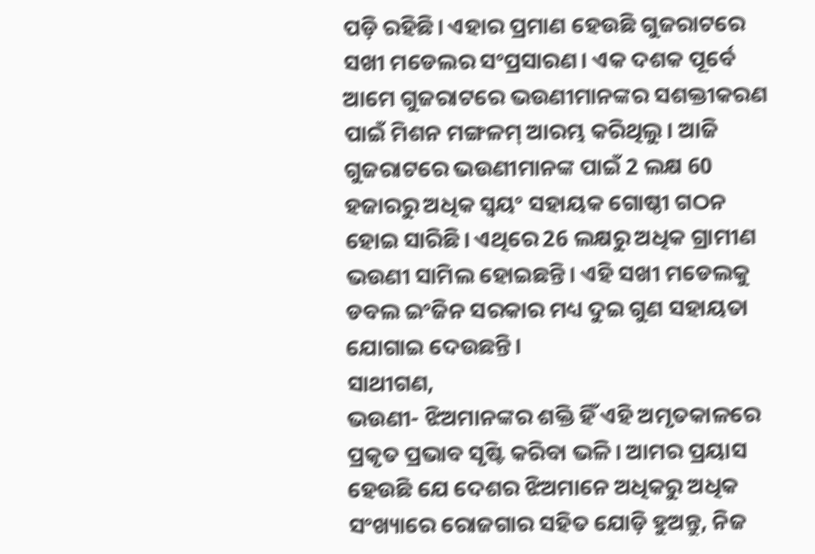ପଡ଼ି ରହିଛି। ଏହାର ପ୍ରମାଣ ହେଉଛି ଗୁଜରାଟରେ ସଖୀ ମଡେଲର ସଂପ୍ରସାରଣ। ଏକ ଦଶକ ପୂର୍ବେ ଆମେ ଗୁଜରାଟରେ ଭଉଣୀମାନଙ୍କର ସଶକ୍ତୀକରଣ ପାଇଁ ମିଶନ ମଙ୍ଗଳମ୍ ଆରମ୍ଭ କରିଥିଲୁ। ଆଜି ଗୁଜରାଟରେ ଭଉଣୀମାନଙ୍କ ପାଇଁ 2 ଲକ୍ଷ 60 ହଜାରରୁ ଅଧିକ ସ୍ୱୟଂ ସହାୟକ ଗୋଷ୍ଠୀ ଗଠନ ହୋଇ ସାରିଛି। ଏଥିରେ 26 ଲକ୍ଷରୁ ଅଧିକ ଗ୍ରାମୀଣ ଭଉଣୀ ସାମିଲ ହୋଇଛନ୍ତି। ଏହି ସଖୀ ମଡେଲକୁ ଡବଲ ଇଂଜିନ ସରକାର ମଧ୍ୟ ଦୁଇ ଗୁଣ ସହାୟତା ଯୋଗାଇ ଦେଉଛନ୍ତି।
ସାଥୀଗଣ,
ଭଉଣୀ- ଝିଅମାନଙ୍କର ଶକ୍ତି ହିଁ ଏହି ଅମୃତକାଳରେ ପ୍ରକୃତ ପ୍ରଭାବ ସୃଷ୍ଟି କରିବା ଭଳି। ଆମର ପ୍ରୟାସ ହେଉଛି ଯେ ଦେଶର ଝିଅମାନେ ଅଧିକରୁ ଅଧିକ ସଂଖ୍ୟାରେ ରୋଜଗାର ସହିତ ଯୋଡ଼ି ହୁଅନ୍ତୁ, ନିଜ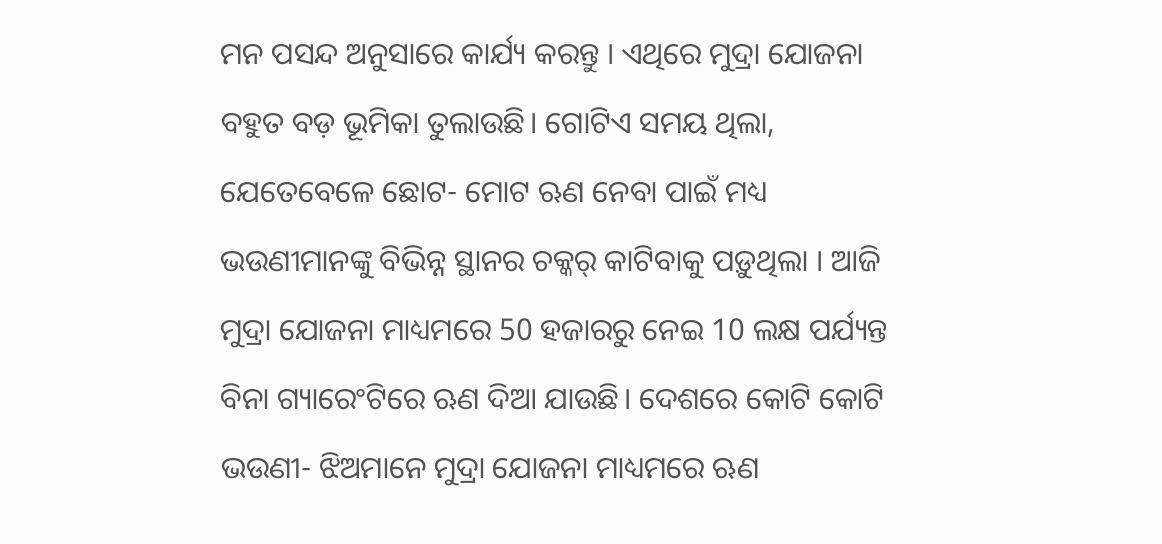ମନ ପସନ୍ଦ ଅନୁସାରେ କାର୍ଯ୍ୟ କରନ୍ତୁ । ଏଥିରେ ମୁଦ୍ରା ଯୋଜନା ବହୁତ ବଡ଼ ଭୂମିକା ତୁଲାଉଛି। ଗୋଟିଏ ସମୟ ଥିଲା, ଯେତେବେଳେ ଛୋଟ- ମୋଟ ଋଣ ନେବା ପାଇଁ ମଧ୍ୟ ଭଉଣୀମାନଙ୍କୁ ବିଭିନ୍ନ ସ୍ଥାନର ଚକ୍କର୍ କାଟିବାକୁ ପଡ଼ୁଥିଲା । ଆଜି ମୁଦ୍ରା ଯୋଜନା ମାଧ୍ୟମରେ 50 ହଜାରରୁ ନେଇ 10 ଲକ୍ଷ ପର୍ଯ୍ୟନ୍ତ ବିନା ଗ୍ୟାରେଂଟିରେ ଋଣ ଦିଆ ଯାଉଛି। ଦେଶରେ କୋଟି କୋଟି ଭଉଣୀ- ଝିଅମାନେ ମୁଦ୍ରା ଯୋଜନା ମାଧ୍ୟମରେ ଋଣ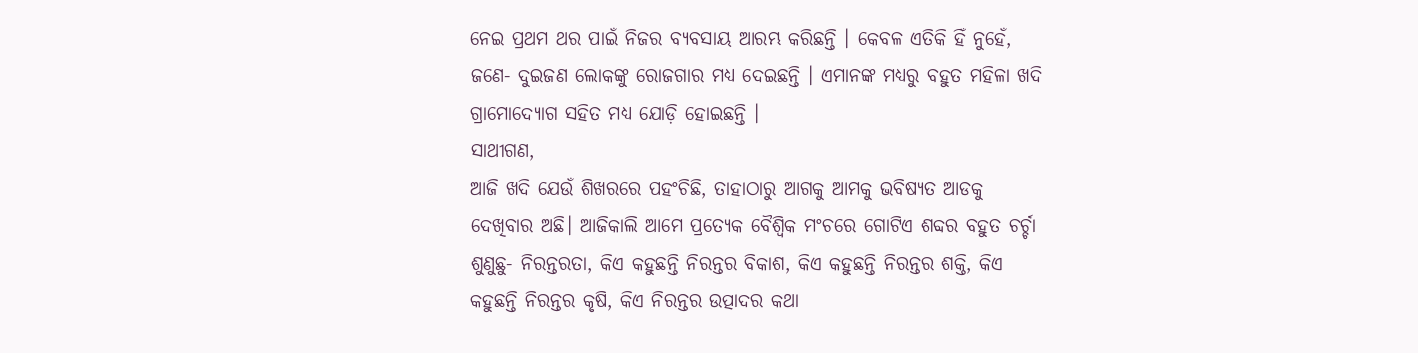ନେଇ ପ୍ରଥମ ଥର ପାଇଁ ନିଜର ବ୍ୟବସାୟ ଆରମ୍ଭ କରିଛନ୍ତି । କେବଳ ଏତିକି ହିଁ ନୁହେଁ, ଜଣେ- ଦୁଇଜଣ ଲୋକଙ୍କୁ ରୋଜଗାର ମଧ୍ୟ ଦେଇଛନ୍ତି । ଏମାନଙ୍କ ମଧ୍ୟରୁ ବହୁତ ମହିଳା ଖଦି ଗ୍ରାମୋଦ୍ୟୋଗ ସହିତ ମଧ୍ୟ ଯୋଡ଼ି ହୋଇଛନ୍ତି ।
ସାଥୀଗଣ,
ଆଜି ଖଦି ଯେଉଁ ଶିଖରରେ ପହଂଚିଛି, ତାହାଠାରୁ ଆଗକୁ ଆମକୁ ଭବିଷ୍ୟତ ଆଡକୁ ଦେଖିବାର ଅଛି। ଆଜିକାଲି ଆମେ ପ୍ରତ୍ୟେକ ବୈଶ୍ୱିକ ମଂଚରେ ଗୋଟିଏ ଶବ୍ଦର ବହୁତ ଚର୍ଚ୍ଚା ଶୁଣୁଛୁ- ନିରନ୍ତରତା, କିଏ କହୁଛନ୍ତି ନିରନ୍ତର ବିକାଶ, କିଏ କହୁଛନ୍ତି ନିରନ୍ତର ଶକ୍ତି, କିଏ କହୁଛନ୍ତି ନିରନ୍ତର କୃଷି, କିଏ ନିରନ୍ତର ଉତ୍ପାଦର କଥା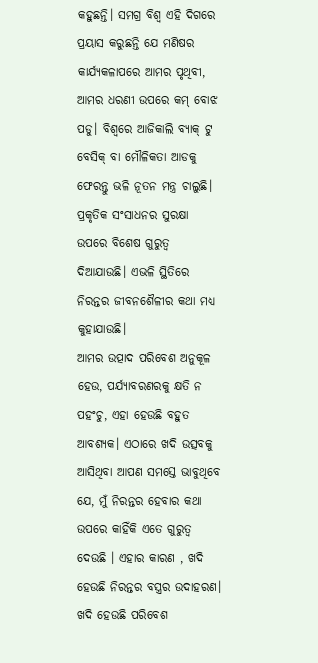କହୁଛନ୍ତି। ସମଗ୍ର ବିଶ୍ୱ ଏହି ଦିଗରେ ପ୍ରୟାସ କରୁଛନ୍ତି ଯେ ମଣିଷର କାର୍ଯ୍ୟକଳାପରେ ଆମର ପୃଥିବୀ, ଆମର ଧରଣୀ ଉପରେ କମ୍ ବୋଝ ପଡୁ। ବିଶ୍ୱରେ ଆଜିକାଲି ବ୍ୟାକ୍ ଟୁ ବେସିକ୍ ବା ମୌଳିକତା ଆଡକୁ ଫେରନ୍ତୁ ଭଳି ନୂତନ ମନ୍ତ୍ର ଚାଲୁଛି। ପ୍ରକୃତିକ ସଂସାଧନର ସୁରକ୍ଷା ଉପରେ ବିଶେଷ ଗୁରୁତ୍ୱ ଦିଆଯାଉଛି। ଏଭଳି ସ୍ଥିତିରେ ନିରନ୍ତର ଜୀବନଶୈଳୀର କଥା ମଧ୍ୟ କୁହାଯାଉଛି।
ଆମର ଉତ୍ପାଦ ପରିବେଶ ଅନୁକୂଳ ହେଉ, ପର୍ଯ୍ୟାବରଣରକୁ କ୍ଷତି ନ ପହଂଚୁ, ଏହା ହେଉଛି ବହୁତ ଆବଶ୍ୟକ। ଏଠାରେ ଖଦି ଉତ୍ସବକୁ ଆସିଥିବା ଆପଣ ସମସ୍ତେ ଭାବୁଥିବେ ଯେ, ମୁଁ ନିରନ୍ତର ହେବାର କଥା ଉପରେ କାହିଁକି ଏତେ ଗୁରୁତ୍ୱ ଦେଉଛି । ଏହାର କାରଣ , ଖଦି ହେଉଛି ନିରନ୍ତର ବସ୍ତ୍ରର ଉଦାହରଣ। ଖଦି ହେଉଛି ପରିବେଶ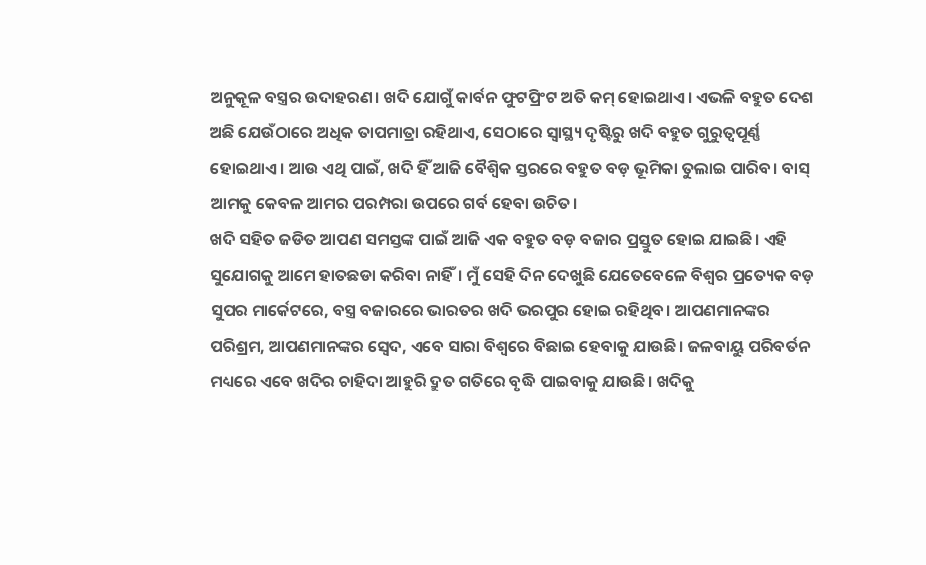ଅନୁକୂଳ ବସ୍ତ୍ରର ଉଦାହରଣ। ଖଦି ଯୋଗୁଁ କାର୍ବନ ଫୁଟପ୍ରିଂଟ ଅତି କମ୍ ହୋଇଥାଏ। ଏଭଳି ବହୁତ ଦେଶ ଅଛି ଯେଉଁଠାରେ ଅଧିକ ତାପମାତ୍ରା ରହିଥାଏ, ସେଠାରେ ସ୍ୱାସ୍ଥ୍ୟ ଦୃଷ୍ଟିରୁ ଖଦି ବହୁତ ଗୁରୁତ୍ୱପୂର୍ଣ୍ଣ ହୋଇଥାଏ। ଆଉ ଏଥି ପାଇଁ, ଖଦି ହିଁ ଆଜି ବୈଶ୍ୱିକ ସ୍ତରରେ ବହୁତ ବଡ଼ ଭୂମିକା ତୁଲାଇ ପାରିବ। ବାସ୍ ଆମକୁ କେବଳ ଆମର ପରମ୍ପରା ଉପରେ ଗର୍ବ ହେବା ଉଚିତ।
ଖଦି ସହିତ ଜଡିତ ଆପଣ ସମସ୍ତଙ୍କ ପାଇଁ ଆଜି ଏକ ବହୁତ ବଡ଼ ବଜାର ପ୍ରସ୍ତୁତ ହୋଇ ଯାଇଛି। ଏହି ସୁଯୋଗକୁ ଆମେ ହାତଛଡା କରିବା ନାହିଁ। ମୁଁ ସେହି ଦିନ ଦେଖୁଛି ଯେତେବେଳେ ବିଶ୍ୱର ପ୍ରତ୍ୟେକ ବଡ଼ ସୁପର ମାର୍କେଟରେ, ବସ୍ତ୍ର ବଜାରରେ ଭାରତର ଖଦି ଭରପୁର ହୋଇ ରହିଥିବ। ଆପଣମାନଙ୍କର ପରିଶ୍ରମ, ଆପଣମାନଙ୍କର ସ୍ୱେଦ, ଏବେ ସାରା ବିଶ୍ୱରେ ବିଛାଇ ହେବାକୁ ଯାଉଛି। ଜଳବାୟୁ ପରିବର୍ତନ ମଧ୍ୟରେ ଏବେ ଖଦିର ଚାହିଦା ଆହୁରି ଦ୍ରୁତ ଗତିରେ ବୃଦ୍ଧି ପାଇବାକୁ ଯାଉଛି। ଖଦିକୁ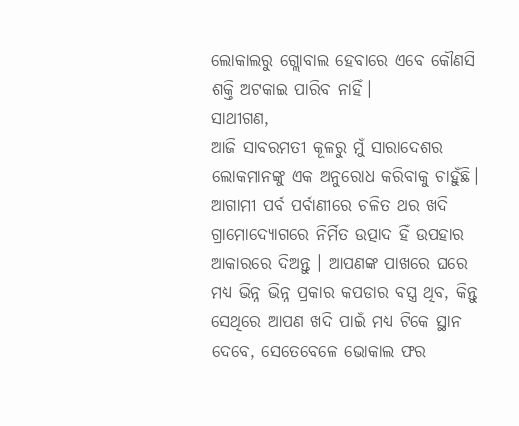ଲୋକାଲରୁ ଗ୍ଲୋବାଲ ହେବାରେ ଏବେ କୌଣସି ଶକ୍ତି ଅଟକାଇ ପାରିବ ନାହିଁ।
ସାଥୀଗଣ,
ଆଜି ସାବରମତୀ କୂଳରୁ ମୁଁ ସାରାଦେଶର ଲୋକମାନଙ୍କୁ ଏକ ଅନୁରୋଧ କରିବାକୁ ଚାହୁଁଛି। ଆଗାମୀ ପର୍ବ ପର୍ବାଣୀରେ ଚଳିତ ଥର ଖଦି ଗ୍ରାମୋଦ୍ୟୋଗରେ ନିର୍ମିତ ଉତ୍ପାଦ ହିଁ ଉପହାର ଆକାରରେ ଦିଅନ୍ତୁ । ଆପଣଙ୍କ ପାଖରେ ଘରେ ମଧ୍ୟ ଭିନ୍ନ ଭିନ୍ନ ପ୍ରକାର କପଡାର ବସ୍ତ୍ର ଥିବ, କିନ୍ତୁ ସେଥିରେ ଆପଣ ଖଦି ପାଇଁ ମଧ୍ୟ ଟିକେ ସ୍ଥାନ ଦେବେ, ସେତେବେଳେ ଭୋକାଲ ଫର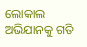ଲୋକାଲ ଅଭିଯାନକୁ ଗତି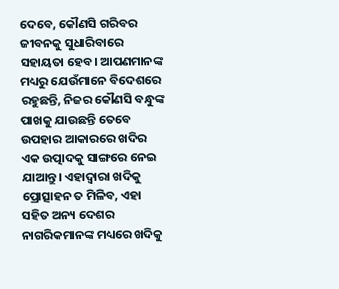ଦେବେ, କୌଣସି ଗରିବର ଜୀବନକୁ ସୁଧାରିବାରେ ସହାୟତା ହେବ। ଆପଣମାନଙ୍କ ମଧ୍ୟରୁ ଯେଉଁମାନେ ବିଦେଶରେ ରହୁଛନ୍ତି, ନିଜର କୌଣସି ବନ୍ଧୁଙ୍କ ପାଖକୁ ଯାଉଛନ୍ତି ତେବେ ଉପହାର ଆକାରରେ ଖଦିର ଏକ ଉତ୍ପାଦକୁ ସାଙ୍ଗରେ ନେଇ ଯାଆନ୍ତୁ। ଏହାଦ୍ୱାରା ଖଦିକୁ ପ୍ରୋତ୍ସାହନ ତ ମିଳିବ, ଏହା ସହିତ ଅନ୍ୟ ଦେଶର ନାଗରିକମାନଙ୍କ ମଧ୍ୟରେ ଖଦିକୁ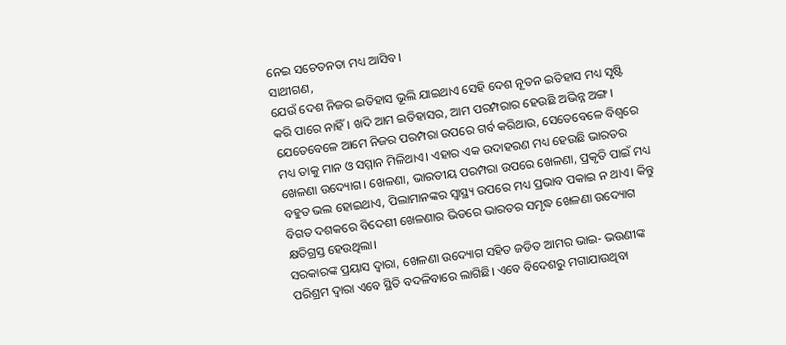ନେଇ ସଚେତନତା ମଧ୍ୟ ଆସିବ।
ସାଥୀଗଣ,
ଯେଉଁ ଦେଶ ନିଜର ଇତିହାସ ଭୂଲି ଯାଇଥାଏ ସେହି ଦେଶ ନୂତନ ଇତିହାସ ମଧ୍ୟ ସୃଷ୍ଟି କରି ପାରେ ନାହିଁ। ଖଦି ଆମ ଇତିହାସର, ଆମ ପରମ୍ପରାର ହେଉଛି ଅଭିନ୍ନ ଅଙ୍ଗ। ଯେତେବେଳେ ଆମେ ନିଜର ପରମ୍ପରା ଉପରେ ଗର୍ବ କରିଥାଉ, ସେତେବେଳେ ବିଶ୍ୱରେ ମଧ୍ୟ ତାକୁ ମାନ ଓ ସମ୍ମାନ ମିଳିଥାଏ। ଏହାର ଏକ ଉଦାହରଣ ମଧ୍ୟ ହେଉଛି ଭାରତର ଖେଳଣା ଉଦ୍ୟୋଗ। ଖେଳଣା, ଭାରତୀୟ ପରମ୍ପରା ଉପରେ ଖେଳଣା, ପ୍ରକୃତି ପାଇଁ ମଧ୍ୟ ବହୁତ ଭଲ ହୋଇଥାଏ, ପିଲାମାନଙ୍କର ସ୍ୱାସ୍ଥ୍ୟ ଉପରେ ମଧ୍ୟ ପ୍ରଭାବ ପକାଇ ନ ଥାଏ। କିନ୍ତୁ ବିଗତ ଦଶକରେ ବିଦେଶୀ ଖେଳଣାର ଭିଡରେ ଭାରତର ସମୃଦ୍ଧ ଖେଳଣା ଉଦ୍ୟୋଗ କ୍ଷତିଗ୍ରସ୍ତ ହେଉଥିଲା।
ସରକାରଙ୍କ ପ୍ରୟାସ ଦ୍ୱାରା, ଖେଳଣା ଉଦ୍ୟୋଗ ସହିତ ଜଡିତ ଆମର ଭାଇ- ଭଉଣୀଙ୍କ ପରିଶ୍ରମ ଦ୍ୱାରା ଏବେ ସ୍ଥିତି ବଦଳିବାରେ ଲାଗିଛି। ଏବେ ବିଦେଶରୁ ମଗାଯାଉଥିବା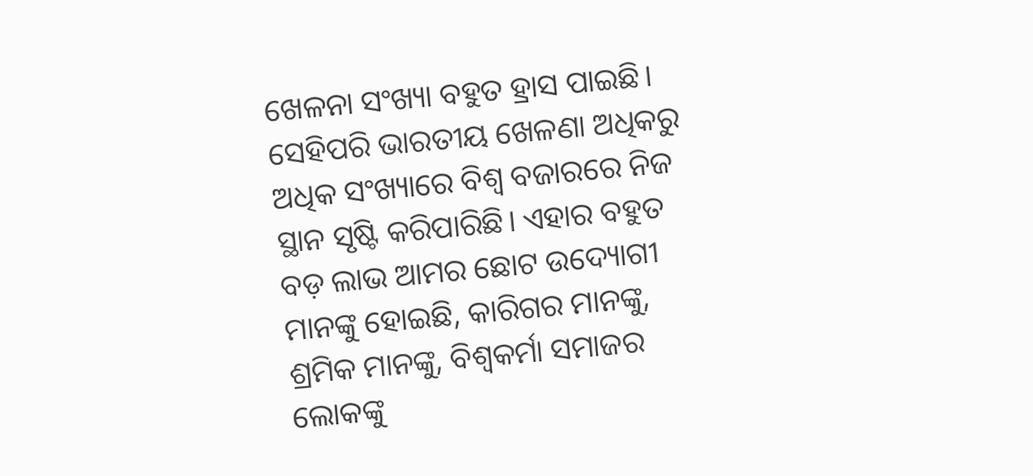ଖେଳନା ସଂଖ୍ୟା ବହୁତ ହ୍ରାସ ପାଇଛି। ସେହିପରି ଭାରତୀୟ ଖେଳଣା ଅଧିକରୁ ଅଧିକ ସଂଖ୍ୟାରେ ବିଶ୍ୱ ବଜାରରେ ନିଜ ସ୍ଥାନ ସୃଷ୍ଟି କରିପାରିଛି। ଏହାର ବହୁତ ବଡ଼ ଲାଭ ଆମର ଛୋଟ ଉଦ୍ୟୋଗୀ ମାନଙ୍କୁ ହୋଇଛି, କାରିଗର ମାନଙ୍କୁ, ଶ୍ରମିକ ମାନଙ୍କୁ, ବିଶ୍ୱକର୍ମା ସମାଜର ଲୋକଙ୍କୁ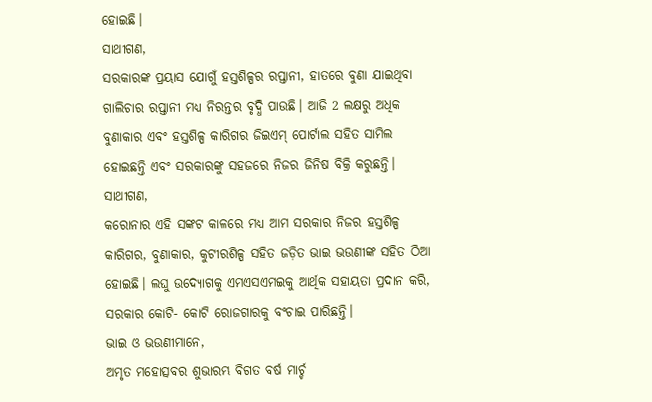ହୋଇଛି।
ସାଥୀଗଣ,
ସରକାରଙ୍କ ପ୍ରୟାସ ଯୋଗୁଁ ହସ୍ତଶିଳ୍ପର ରପ୍ତାନୀ, ହାତରେ ବୁଣା ଯାଇଥିବା ଗାଲିଚାର ରପ୍ତାନୀ ମଧ୍ୟ ନିରନ୍ତର ବୃଦ୍ଧି ପାଉଛି। ଆଜି 2 ଲକ୍ଷରୁ ଅଧିକ ବୁଣାକାର ଏବଂ ହସ୍ତଶିଳ୍ପ କାରିଗର ଜିଇଏମ୍ ପୋର୍ଟାଲ ସହିତ ସାମିଲ ହୋଇଛନ୍ତି ଏବଂ ସରକାରଙ୍କୁ ସହଜରେ ନିଜର ଜିନିଷ ବିକ୍ରି କରୁଛନ୍ତି।
ସାଥୀଗଣ,
କରୋନାର ଏହି ସଙ୍କଟ କାଳରେ ମଧ୍ୟ ଆମ ସରକାର ନିଜର ହସ୍ତଶିଳ୍ପ କାରିଗର, ବୁଣାକାର, କୁଟୀରଶିଳ୍ପ ସହିତ ଜଡ଼ିତ ଭାଇ ଭଉଣୀଙ୍କ ସହିତ ଠିଆ ହୋଇଛି। ଲଘୁ ଉଦ୍ୟୋଗକୁ ଏମଏସଏମଇକୁ ଆର୍ଥିକ ସହାୟତା ପ୍ରଦାନ କରି, ସରକାର କୋଟି- କୋଟି ରୋଜଗାରକୁ ବଂଚାଇ ପାରିଛନ୍ତି।
ଭାଇ ଓ ଭଉଣୀମାନେ,
ଅମୃତ ମହୋତ୍ସବର ଶୁଭାରମ୍ଭ ବିଗତ ବର୍ଷ ମାର୍ଚ୍ଚ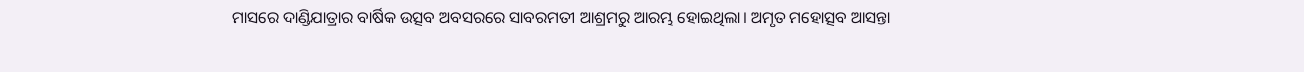ମାସରେ ଦାଣ୍ଡିଯାତ୍ରାର ବାର୍ଷିକ ଉତ୍ସବ ଅବସରରେ ସାବରମତୀ ଆଶ୍ରମରୁ ଆରମ୍ଭ ହୋଇଥିଲା। ଅମୃତ ମହୋତ୍ସବ ଆସନ୍ତା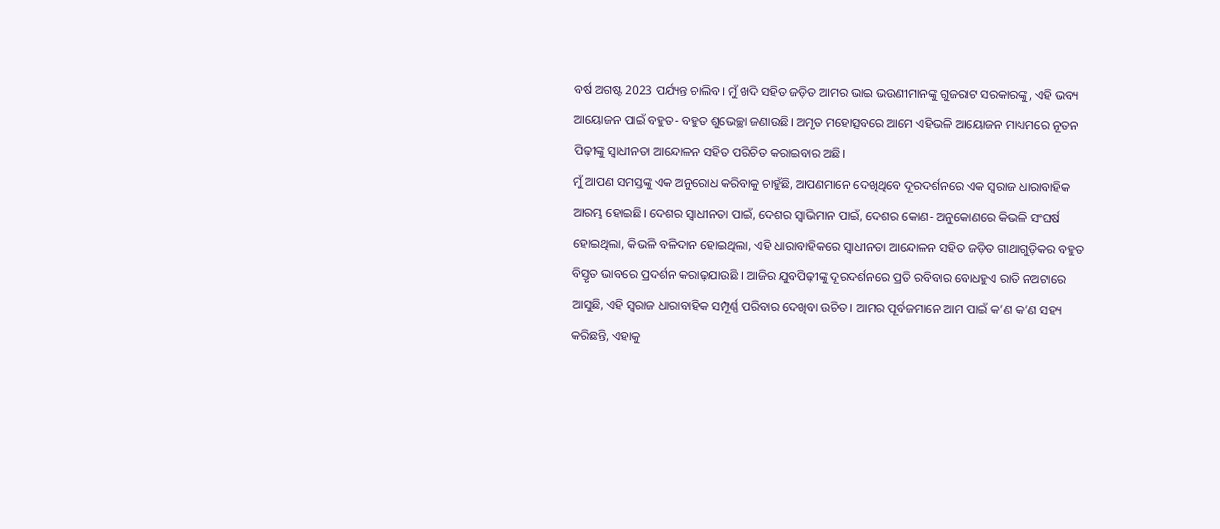ବର୍ଷ ଅଗଷ୍ଟ 2023 ପର୍ଯ୍ୟନ୍ତ ଚାଲିବ। ମୁଁ ଖଦି ସହିତ ଜଡ଼ିତ ଆମର ଭାଇ ଭଉଣୀମାନଙ୍କୁ ଗୁଜରାଟ ସରକାରଙ୍କୁ, ଏହି ଭବ୍ୟ ଆୟୋଜନ ପାଇଁ ବହୁତ- ବହୁତ ଶୁଭେଚ୍ଛା ଜଣାଉଛି। ଅମୃତ ମହୋତ୍ସବରେ ଆମେ ଏହିଭଳି ଆୟୋଜନ ମାଧ୍ୟମରେ ନୂତନ ପିଢ଼ୀଙ୍କୁ ସ୍ୱାଧୀନତା ଆନ୍ଦୋଳନ ସହିତ ପରିଚିତ କରାଇବାର ଅଛି।
ମୁଁ ଆପଣ ସମସ୍ତଙ୍କୁ ଏକ ଅନୁରୋଧ କରିବାକୁ ଚାହୁଁଛି, ଆପଣମାନେ ଦେଖିଥିବେ ଦୂରଦର୍ଶନରେ ଏକ ସ୍ୱରାଜ ଧାରାବାହିକ ଆରମ୍ଭ ହୋଇଛି। ଦେଶର ସ୍ୱାଧୀନତା ପାଇଁ, ଦେଶର ସ୍ୱାଭିମାନ ପାଇଁ, ଦେଶର କୋଣ- ଅନୁକୋଣରେ କିଭଳି ସଂଘର୍ଷ ହୋଇଥିଲା, କିଭଳି ବଳିଦାନ ହୋଇଥିଲା, ଏହି ଧାରାବାହିକରେ ସ୍ୱାଧୀନତା ଆନ୍ଦୋଳନ ସହିତ ଜଡ଼ିତ ଗାଥାଗୁଡ଼ିକର ବହୁତ ବିସ୍ତୃତ ଭାବରେ ପ୍ରଦର୍ଶନ କରାଢ଼ଯାଉଛି । ଆଜିର ଯୁବପିଢ଼ୀଙ୍କୁ ଦୂରଦର୍ଶନରେ ପ୍ରତି ରବିବାର ବୋଧହୁଏ ରାତି ନଅଟାରେ ଆସୁଛି, ଏହି ସ୍ୱରାଜ ଧାରାବାହିକ ସମ୍ପୂର୍ଣ୍ଣ ପରିବାର ଦେଖିବା ଉଚିତ। ଆମର ପୂର୍ବଜମାନେ ଆମ ପାଇଁ କ’ଣ କ’ଣ ସହ୍ୟ କରିଛନ୍ତି, ଏହାକୁ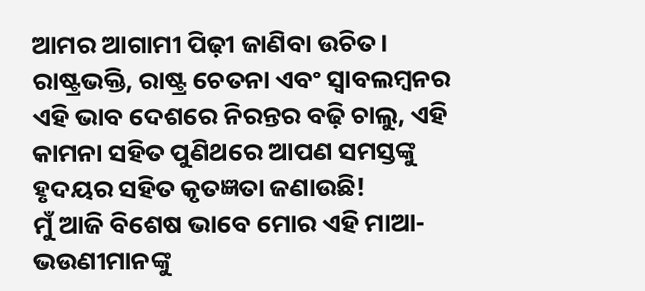ଆମର ଆଗାମୀ ପିଢ଼ୀ ଜାଣିବା ଉଚିତ। ରାଷ୍ଟ୍ରଭକ୍ତି, ରାଷ୍ଟ୍ର ଚେତନା ଏବଂ ସ୍ୱାବଲମ୍ବନର ଏହି ଭାବ ଦେଶରେ ନିରନ୍ତର ବଢ଼ି ଚାଲୁ, ଏହି କାମନା ସହିତ ପୁଣିଥରେ ଆପଣ ସମସ୍ତଙ୍କୁ ହୃଦୟର ସହିତ କୃତଜ୍ଞତା ଜଣାଉଛି!
ମୁଁ ଆଜି ବିଶେଷ ଭାବେ ମୋର ଏହି ମାଆ- ଭଉଣୀମାନଙ୍କୁ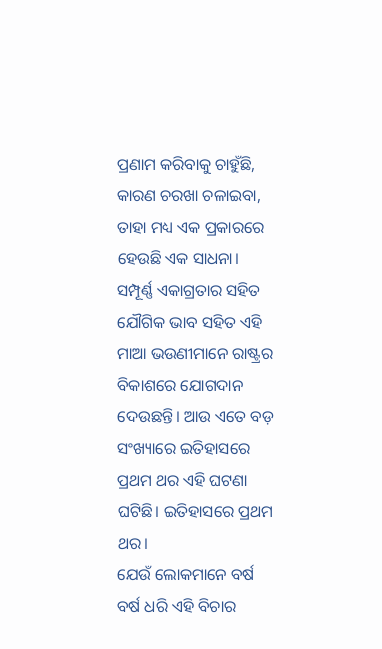ପ୍ରଣାମ କରିବାକୁ ଚାହୁଁଛି, କାରଣ ଚରଖା ଚଳାଇବା, ତାହା ମଧ୍ୟ ଏକ ପ୍ରକାରରେ ହେଉଛି ଏକ ସାଧନା। ସମ୍ପୂର୍ଣ୍ଣ ଏକାଗ୍ରତାର ସହିତ ଯୌଗିକ ଭାବ ସହିତ ଏହି ମାଆ ଭଉଣୀମାନେ ରାଷ୍ଟ୍ରର ବିକାଶରେ ଯୋଗଦାନ ଦେଉଛନ୍ତି। ଆଉ ଏତେ ବଡ଼ ସଂଖ୍ୟାରେ ଇତିହାସରେ ପ୍ରଥମ ଥର ଏହି ଘଟଣା ଘଟିଛି। ଇତିହାସରେ ପ୍ରଥମ ଥର।
ଯେଉଁ ଲୋକମାନେ ବର୍ଷ ବର୍ଷ ଧରି ଏହି ବିଚାର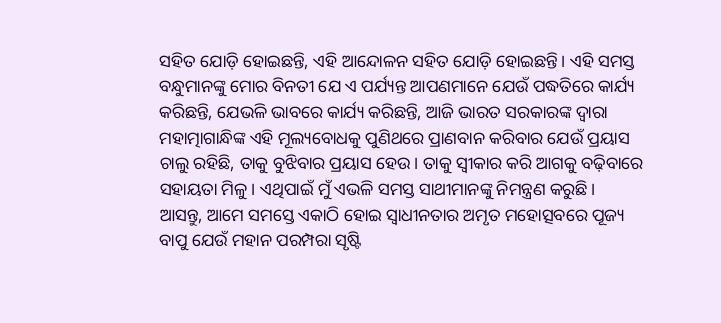ସହିତ ଯୋଡ଼ି ହୋଇଛନ୍ତି, ଏହି ଆନ୍ଦୋଳନ ସହିତ ଯୋଡ଼ି ହୋଇଛନ୍ତି। ଏହି ସମସ୍ତ ବନ୍ଧୁମାନଙ୍କୁ ମୋର ବିନତୀ ଯେ ଏ ପର୍ଯ୍ୟନ୍ତ ଆପଣମାନେ ଯେଉଁ ପଦ୍ଧତିରେ କାର୍ଯ୍ୟ କରିଛନ୍ତି, ଯେଭଳି ଭାବରେ କାର୍ଯ୍ୟ କରିଛନ୍ତି, ଆଜି ଭାରତ ସରକାରଙ୍କ ଦ୍ୱାରା ମହାତ୍ମାଗାନ୍ଧିଙ୍କ ଏହି ମୂଲ୍ୟବୋଧକୁ ପୁଣିଥରେ ପ୍ରାଣବାନ କରିବାର ଯେଉଁ ପ୍ରୟାସ ଚାଲୁ ରହିଛି, ତାକୁ ବୁଝିବାର ପ୍ରୟାସ ହେଉ। ତାକୁ ସ୍ୱୀକାର କରି ଆଗକୁ ବଢ଼ିବାରେ ସହାୟତା ମିଳୁ। ଏଥିପାଇଁ ମୁଁ ଏଭଳି ସମସ୍ତ ସାଥୀମାନଙ୍କୁ ନିମନ୍ତ୍ରଣ କରୁଛି।
ଆସନ୍ତୁ, ଆମେ ସମସ୍ତେ ଏକାଠି ହୋଇ ସ୍ୱାଧୀନତାର ଅମୃତ ମହୋତ୍ସବରେ ପୂଜ୍ୟ ବାପୁ ଯେଉଁ ମହାନ ପରମ୍ପରା ସୃଷ୍ଟି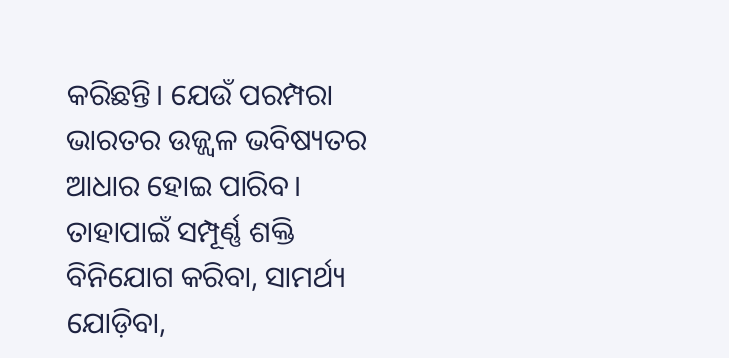କରିଛନ୍ତି। ଯେଉଁ ପରମ୍ପରା ଭାରତର ଉଜ୍ଜ୍ୱଳ ଭବିଷ୍ୟତର ଆଧାର ହୋଇ ପାରିବ। ତାହାପାଇଁ ସମ୍ପୂର୍ଣ୍ଣ ଶକ୍ତି ବିନିଯୋଗ କରିବା, ସାମର୍ଥ୍ୟ ଯୋଡ଼ିବା,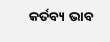କର୍ତବ୍ୟ ଭାବ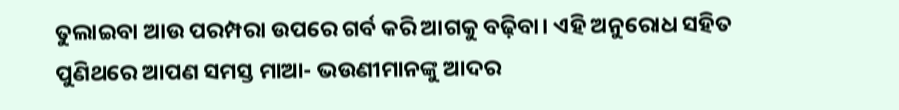ତୁଲାଇବା ଆଉ ପରମ୍ପରା ଉପରେ ଗର୍ବ କରି ଆଗକୁ ବଢ଼ିବା। ଏହି ଅନୁରୋଧ ସହିତ ପୁଣିଥରେ ଆପଣ ସମସ୍ତ ମାଆ- ଭଉଣୀମାନଙ୍କୁ ଆଦର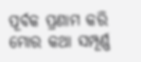ପୂର୍ବକ ପ୍ରଣାମ କରି ମୋର କଥା ସମ୍ପୂର୍ଣ୍ଣ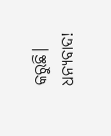କରୁଛି।
ଧନ୍ୟବାଦ!